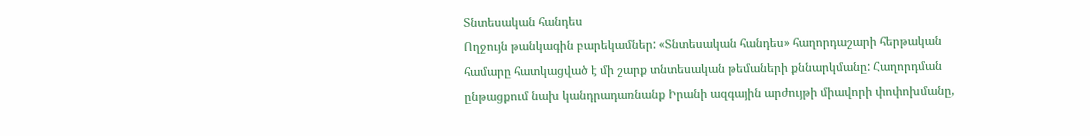Տնտեսական հանդես
Ողջույն թանկագին բարեկամներ: «Տնտեսական հանդես» հաղորդաշարի հերթական համարը հատկացված է մի շարք տնտեսական թեմաների քննարկմանը: Հաղորդման ընթացքում նախ կանդրադառնանք Իրանի ազգային արժույթի միավորի փոփոխմանը,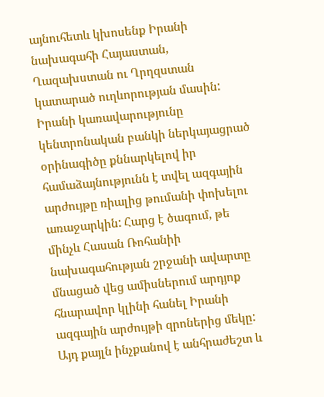այնուհետև կխոսենք Իրանի նախագահի Հայաստան, Ղազախստան ու Ղրղզստան կատարած ուղևորության մասին:
Իրանի կառավարությունը կենտրոնական բանկի ներկայացրած օրինագիծը քննարկելով իր համաձայնությունն է տվել ազգային արժույթը ռիալից թումանի փոխելու առաջարկին: Հարց է ծագում, թե մինչև Հասան Ռոհանիի նախագահության շրջանի ավարտը մնացած վեց ամիսներում արդյոք հնարավոր կլինի հանել Իրանի ազգային արժույթի զրոներից մեկը: Այդ քայլն ինչքանով է անհրաժեշտ և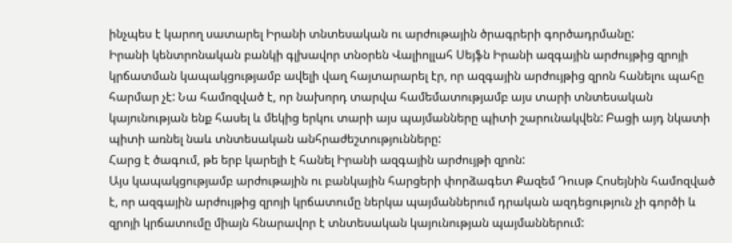ինչպես է կարող սատարել Իրանի տնտեսական ու արժութային ծրագրերի գործադրմանը:
Իրանի կենտրոնական բանկի գլխավոր տնօրեն Վալիոլլահ Սեյֆն Իրանի ազգային արժույթից զրոյի կրճատման կապակցությամբ ավելի վաղ հայտարարել էր, որ ազգային արժույթից զրոն հանելու պահը հարմար չէ: Նա համոզված է, որ նախորդ տարվա համեմատությամբ այս տարի տնտեսական կայունության ենք հասել և մեկից երկու տարի այս պայմանները պիտի շարունակվեն: Բացի այդ նկատի պիտի առնել նաև տնտեսական անհրաժեշտությունները:
Հարց է ծագում, թե երբ կարելի է հանել Իրանի ազգային արժույթի զրոն:
Այս կապակցությամբ արժութային ու բանկային հարցերի փորձագետ Քազեմ Դուսթ Հոսեյնին համոզված է, որ ազգային արժույթից զրոյի կրճատումը ներկա պայմաններում դրական ազդեցություն չի գործի և զրոյի կրճատումը միայն հնարավոր է տնտեսական կայունության պայմաններում: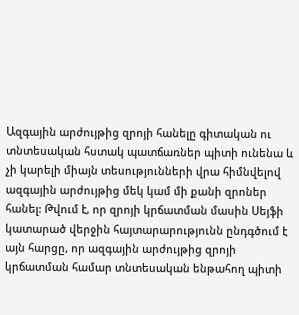Ազգային արժույթից զրոյի հանելը գիտական ու տնտեսական հստակ պատճառներ պիտի ունենա և չի կարելի միայն տեսությունների վրա հիմնվելով ազգային արժույթից մեկ կամ մի քանի զրոներ հանել: Թվում է, որ զրոյի կրճատման մասին Սեյֆի կատարած վերջին հայտարարությունն ընդգծում է այն հարցը, որ ազգային արժույթից զրոյի կրճատման համար տնտեսական ենթահող պիտի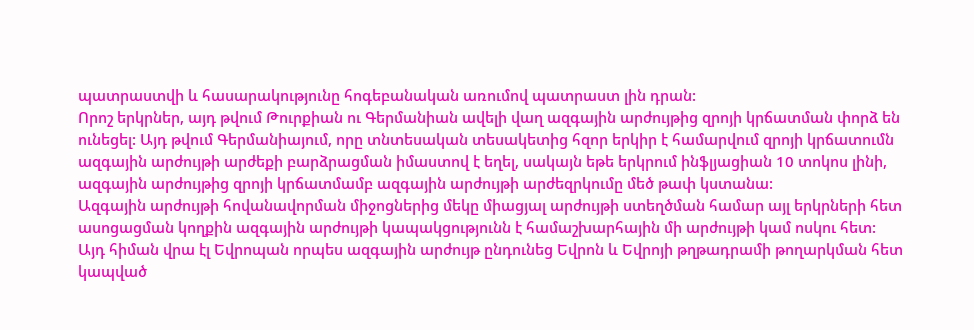պատրաստվի և հասարակությունը հոգեբանական առումով պատրաստ լին դրան:
Որոշ երկրներ, այդ թվում Թուրքիան ու Գերմանիան ավելի վաղ ազգային արժույթից զրոյի կրճատման փորձ են ունեցել: Այդ թվում Գերմանիայում, որը տնտեսական տեսակետից հզոր երկիր է համարվում զրոյի կրճատումն ազգային արժույթի արժեքի բարձրացման իմաստով է եղել, սակայն եթե երկրում ինֆլյացիան 10 տոկոս լինի, ազգային արժույթից զրոյի կրճատմամբ ազգային արժույթի արժեզրկումը մեծ թափ կստանա:
Ազգային արժույթի հովանավորման միջոցներից մեկը միացյալ արժույթի ստեղծման համար այլ երկրների հետ ասոցացման կողքին ազգային արժույթի կապակցությունն է համաշխարհային մի արժույթի կամ ոսկու հետ:
Այդ հիման վրա էլ Եվրոպան որպես ազգային արժույթ ընդունեց Եվրոն և Եվրոյի թղթադրամի թողարկման հետ կապված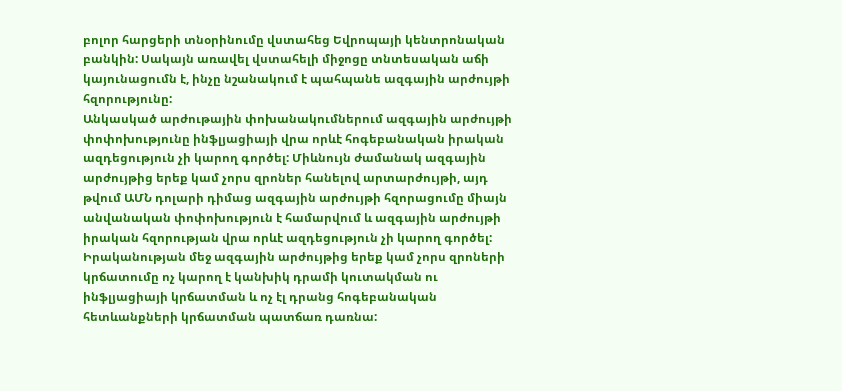բոլոր հարցերի տնօրինումը վստահեց Եվրոպայի կենտրոնական բանկին: Սակայն առավել վստահելի միջոցը տնտեսական աճի կայունացումն է, ինչը նշանակում է պահպանե ազգային արժույթի հզորությունը:
Անկասկած արժութային փոխանակումներում ազգային արժույթի փոփոխությունը ինֆլյացիայի վրա որևէ հոգեբանական իրական ազդեցություն չի կարող գործել: Միևնույն ժամանակ ազգային արժույթից երեք կամ չորս զրոներ հանելով արտարժույթի, այդ թվում ԱՄՆ դոլարի դիմաց ազգային արժույթի հզորացումը միայն անվանական փոփոխություն է համարվում և ազգային արժույթի իրական հզորության վրա որևէ ազդեցություն չի կարող գործել: Իրականության մեջ ազգային արժույթից երեք կամ չորս զրոների կրճատումը ոչ կարող է կանխիկ դրամի կուտակման ու ինֆլյացիայի կրճատման և ոչ էլ դրանց հոգեբանական հետևանքների կրճատման պատճառ դառնա: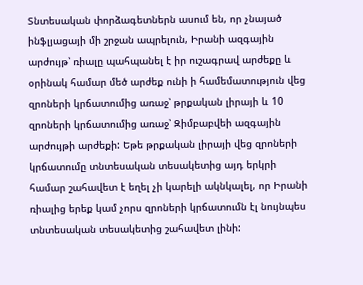Տնտեսական փորձագետներն ասում են, որ չնայած ինֆլյացայի մի շրջան ապրելուն, Իրանի ազգային արժույթ՝ ռիալը պահպանել է իր ուշագրավ արժեքը և օրինակ համար մեծ արժեք ունի ի համեմատություն վեց զրոների կրճատումից առաջ՝ թրքական լիրայի և 10 զրոների կրճատումից առաջ՝ Զիմբաբվեի ազգային արժույթի արժեքի: Եթե թրքական լիրայի վեց զրոների կրճատումը տնտեսական տեսակետից այդ երկրի համար շահավետ է եղել չի կարելի ակնկալել, որ Իրանի ռիալից երեք կամ չորս զրոների կրճատումն էլ նույնպես տնտեսական տեսակետից շահավետ լինի: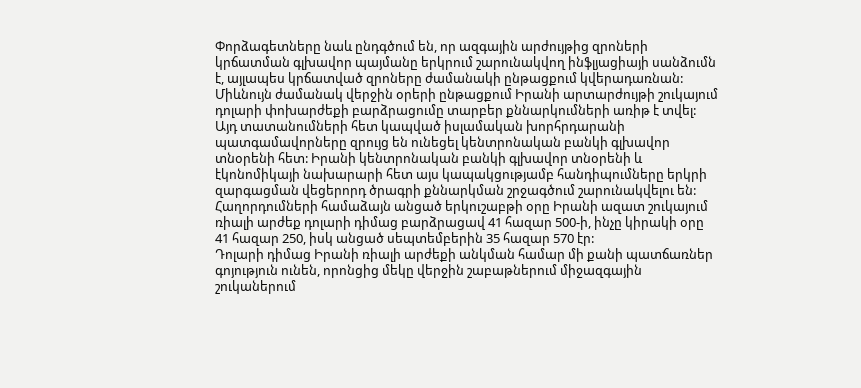Փորձագետները նաև ընդգծում են, որ ազգային արժույթից զրոների կրճատման գլխավոր պայմանը երկրում շարունակվող ինֆլյացիայի սանձումն է, այլապես կրճատված զրոները ժամանակի ընթացքում կվերադառնան:
Միևնույն ժամանակ վերջին օրերի ընթացքում Իրանի արտարժույթի շուկայում դոլարի փոխարժեքի բարձրացումը տարբեր քննարկումների առիթ է տվել: Այդ տատանումների հետ կապված իսլամական խորհրդարանի պատգամավորները զրույց են ունեցել կենտրոնական բանկի գլխավոր տնօրենի հետ: Իրանի կենտրոնական բանկի գլխավոր տնօրենի և էկոնոմիկայի նախարարի հետ այս կապակցությամբ հանդիպումները երկրի զարգացման վեցերորդ ծրագրի քննարկման շրջագծում շարունակվելու են:
Հաղորդումների համաձայն անցած երկուշաբթի օրը Իրանի ազատ շուկայում ռիալի արժեք դոլարի դիմաց բարձրացավ 41 հազար 500-ի, ինչը կիրակի օրը 41 հազար 250, իսկ անցած սեպտեմբերին 35 հազար 570 էր:
Դոլարի դիմաց Իրանի ռիալի արժեքի անկման համար մի քանի պատճառներ գոյություն ունեն, որոնցից մեկը վերջին շաբաթներում միջազգային շուկաներում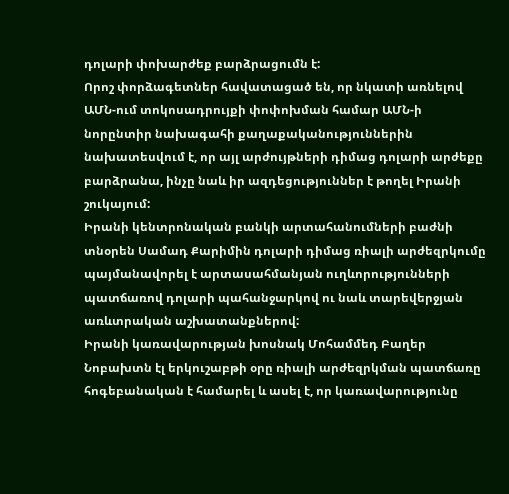դոլարի փոխարժեք բարձրացումն է:
Որոշ փորձագետներ հավատացած են, որ նկատի առնելով ԱՄՆ-ում տոկոսադրույքի փոփոխման համար ԱՄՆ-ի նորընտիր նախագահի քաղաքականություններին նախատեսվում է, որ այլ արժույթների դիմաց դոլարի արժեքը բարձրանա, ինչը նաև իր ազդեցություններ է թողել Իրանի շուկայում:
Իրանի կենտրոնական բանկի արտահանումների բաժնի տնօրեն Սամադ Քարիմին դոլարի դիմաց ռիալի արժեզրկումը պայմանավորել է արտասահմանյան ուղևորությունների պատճառով դոլարի պահանջարկով ու նաև տարեվերջյան առևտրական աշխատանքներով:
Իրանի կառավարության խոսնակ Մոհամմեդ Բաղեր Նոբախտն էլ երկուշաբթի օրը ռիալի արժեզրկման պատճառը հոգեբանական է համարել և ասել է, որ կառավարությունը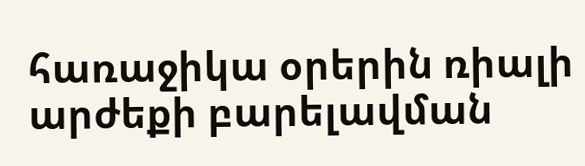հառաջիկա օրերին ռիալի արժեքի բարելավման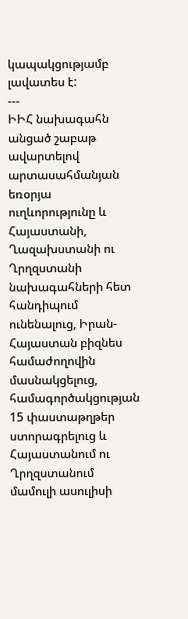կապակցությամբ լավատես է:
---
ԻԻՀ նախագահն անցած շաբաթ ավարտելով արտասահմանյան եռօրյա ուղևորությունը և Հայաստանի, Ղազախստանի ու Ղրղզստանի նախագահների հետ հանդիպում ունենալուց, Իրան-Հայաստան բիզնես համաժողովին մասնակցելուց, համագործակցության 15 փաստաթղթեր ստորագրելուց և Հայաստանում ու Ղրղզստանում մամուլի ասուլիսի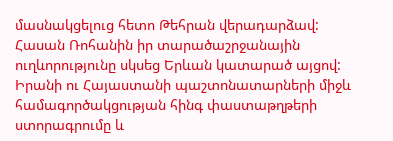մասնակցելուց հետո Թեհրան վերադարձավ:
Հասան Ռոհանին իր տարածաշրջանային ուղևորությունը սկսեց Երևան կատարած այցով:
Իրանի ու Հայաստանի պաշտոնատարների միջև համագործակցության հինգ փաստաթղթերի ստորագրումը և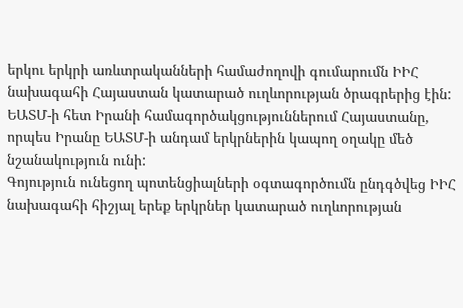երկու երկրի առևտրականների համաժողովի գումարումն ԻԻՀ նախագահի Հայաստան կատարած ուղևորության ծրագրերից էին:
ԵԱՏՄ-ի հետ Իրանի համագործակցություններում Հայաստանը, որպես Իրանը ԵԱՏՄ-ի անդամ երկրներին կապող օղակը մեծ նշանակություն ունի:
Գոյություն ունեցող պոտենցիալների օգտագործումն ընդգծվեց ԻԻՀ նախագահի հիշյալ երեք երկրներ կատարած ուղևորության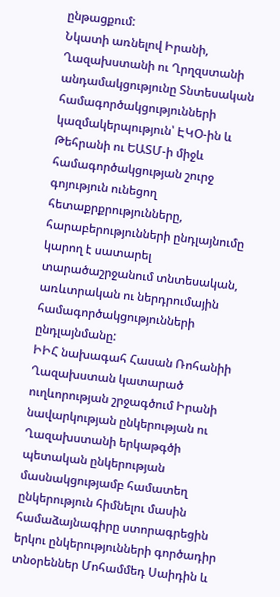ընթացքում:
Նկատի առնելով Իրանի, Ղազախստանի ու Ղրղզստանի անդամակցությունը Տնտեսական համագործակցությունների կազմակերպություն՝ ԷԿՕ-ին և Թեհրանի ու ԵԱՏՄ-ի միջև համագործակցության շուրջ գոյություն ունեցող հետաքրքրությունները, հարաբերությունների ընդլայնումը կարող է սատարել տարածաշրջանում տնտեսական, առևտրական ու ներդրումային համագործակցությունների ընդլայնմանը:
ԻԻՀ նախագահ Հասան Ռոհանիի Ղազախստան կատարած ուղևորության շրջագծում Իրանի նավարկության ընկերության ու Ղազախստանի երկաթգծի պետական ընկերության մասնակցությամբ համատեղ ընկերություն հիմնելու մասին համաձայնագիրը ստորագրեցին երկու ընկերությունների գործադիր տնօրեններ Մոհամմեդ Սաիդին և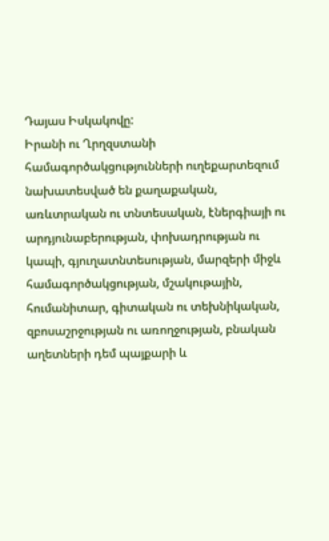Դայաս Իսկակովը:
Իրանի ու Ղրղզստանի համագործակցությունների ուղեքարտեզում նախատեսված են քաղաքական, առևտրական ու տնտեսական, էներգիայի ու արդյունաբերության, փոխադրության ու կապի, գյուղատնտեսության, մարզերի միջև համագործակցության, մշակութային, հումանիտար, գիտական ու տեխնիկական, զբոսաշրջության ու առողջության, բնական աղետների դեմ պայքարի և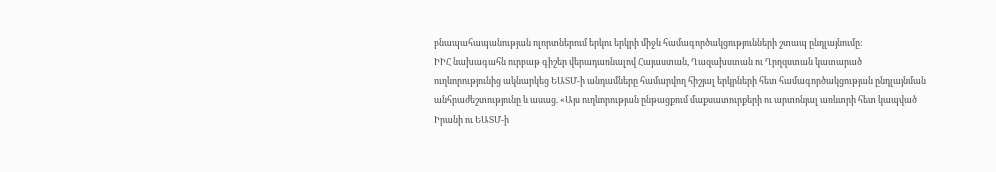բնապահապանության ոլորտներում երկու երկրի միջև համագործակցությունների շտապ ընդլայնումը:
ԻԻՀ նախագահն ուրբաթ գիշեր վերադառնալով Հայաստան, Ղազախստան ու Ղրղզստան կատարած ուղևորությունից ակնարկեց ԵԱՏՄ-ի անդամները համարվող հիշյալ երկրների հետ համագործակցության ընդլայնման անհրաժեշտությունը և ասաց. «Այս ուղևորության ընթացքում մաքսատուրքերի ու արտոնյալ առևտրի հետ կապված Իրանի ու ԵԱՏՄ-ի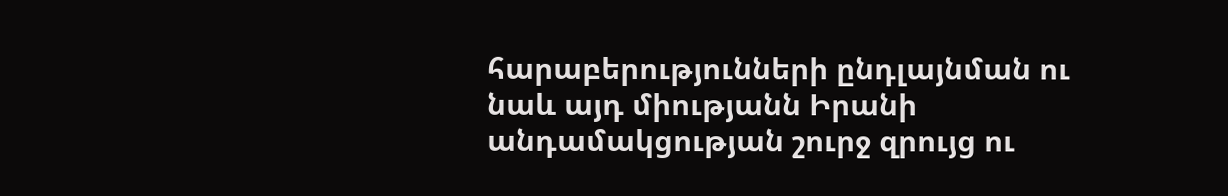հարաբերությունների ընդլայնման ու նաև այդ միությանն Իրանի անդամակցության շուրջ զրույց ու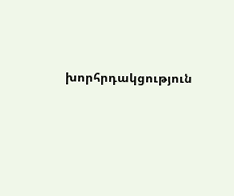խորհրդակցություն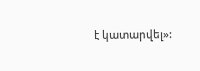է կատարվել»: